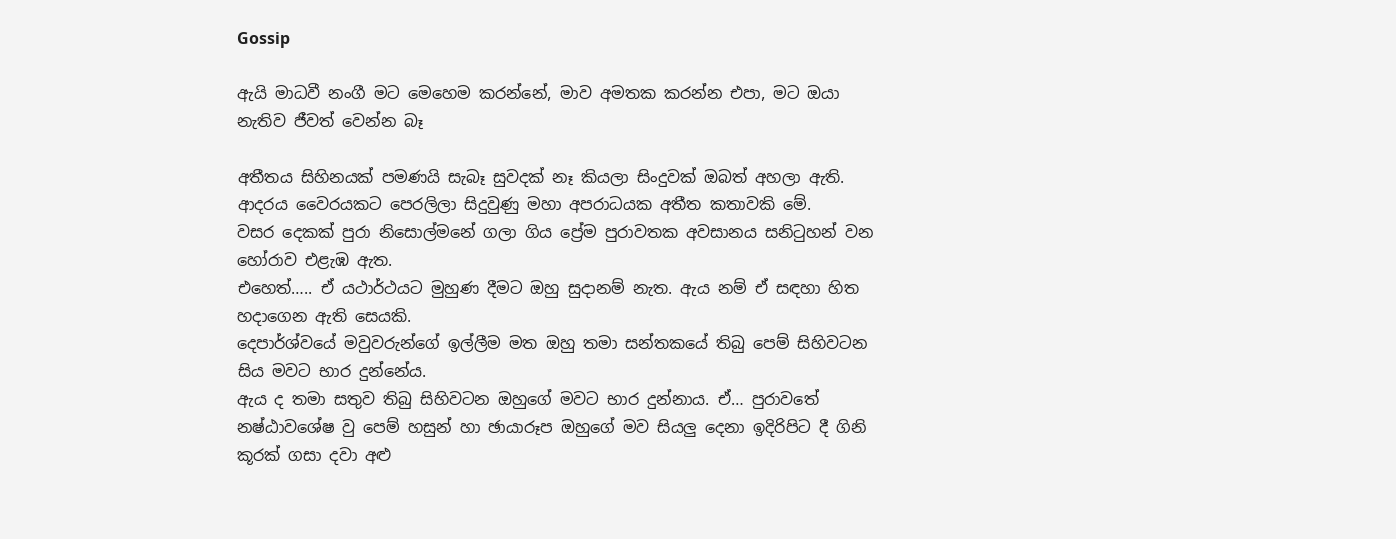Gossip

ඇයි මාධවී නංගී මට මෙහෙම කරන්නේ, මාව අමතක කරන්න එපා, මට ඔයා නැතිව ජීවත් වෙන්න බෑ

අතීතය සිහිනයක් පමණයි සැබෑ සුවදක් නෑ කියලා සිංදුවක් ඔබත් අහලා ඇති.
ආදරය වෛරයකට පෙරලිලා සිදුවුණු මහා අපරාධයක අතීත කතාවකි මේ.
වසර දෙකක් පුරා නිසොල්මනේ ගලා ගිය ප්‍රේම පුරාවතක අවසානය සනිටුහන් වන හෝරාව එළැඹ ඇත.
එහෙත්….. ඒ යථාර්ථයට මුහුණ දීමට ඔහු සුදානම් නැත. ඇය නම් ඒ සඳහා හිත හදාගෙන ඇති සෙයකි.
දෙපාර්ශ්වයේ මවුවරුන්ගේ ඉල්ලීම මත ඔහු තමා සන්තකයේ තිබු පෙම් සිහිවටන සිය මවට භාර දුන්නේය.
ඇය ද තමා සතුව තිබු සිහිවටන ඔහුගේ මවට භාර දුන්නාය. ඒ… පුරාවතේ නෂ්ඨාවශේෂ වු පෙම් හසුන් හා ඡායාරූප ඔහුගේ මව සියලු දෙනා ඉදිරිපිට දී ගිනි කූරක් ගසා දවා අළු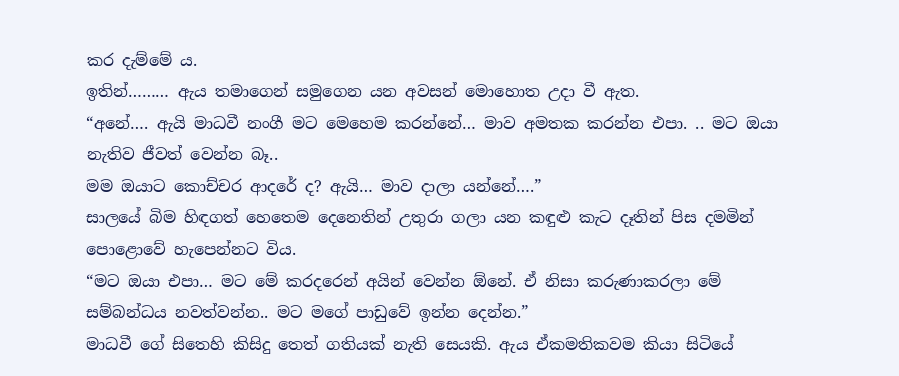කර දැම්මේ ය.
ඉතින්……… ඇය තමාගෙන් සමුගෙන යන අවසන් මොහොත උදා වී ඇත.
“අනේ…. ඇයි මාධවී නංගී මට මෙහෙම කරන්නේ… මාව අමතක කරන්න එපා. .. මට ඔයා නැතිව ජීවත් වෙන්න බෑ..
මම ඔයාට කොච්චර ආදරේ ද? ඇයි… මාව දාලා යන්නේ….”
සාලයේ බිම හිඳගත් හෙතෙම දෙනෙතින් උතුරා ගලා යන කඳුළු කැට දෑතින් පිස දමමින් පොළොවේ හැපෙන්නට විය.
“මට ඔයා එපා… මට මේ කරදරෙන් අයින් වෙන්න ඕනේ. ඒ නිසා කරුණාකරලා මේ සම්බන්ධය නවත්වන්න.. මට මගේ පාඩුවේ ඉන්න දෙන්න.”
මාධවී ගේ සිතෙහි කිසිදු තෙත් ගතියක් නැති සෙයකි. ඇය ඒකමතිකවම කියා සිටියේ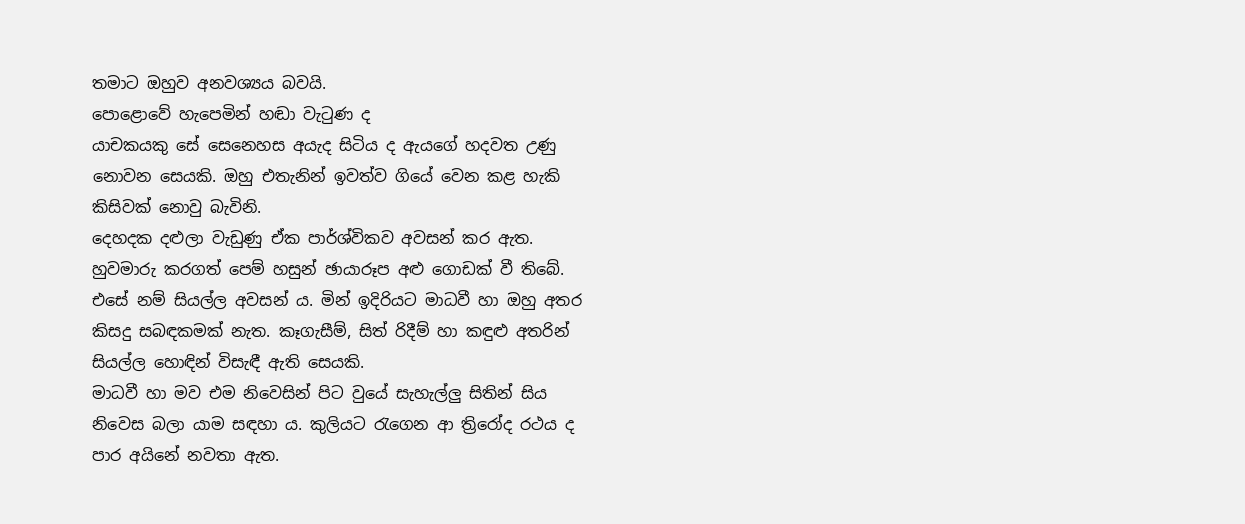තමාට ඔහුව අනවශ්‍යය බවයි.
පොළොවේ හැපෙමින් හඬා වැටුණ ද
යාචකයකු සේ සෙනෙහස අයැද සිටිය ද ඇයගේ හදවත උණු නොවන සෙයකි. ඔහු එතැනින් ඉවත්ව ගියේ වෙන කළ හැකි කිසිවක් නොවු බැවිනි.
දෙහදක දළුලා වැඩුණු ඒක පාර්ශ්විකව අවසන් කර ඇත. හුවමාරු කරගත් පෙම් හසුන් ඡායාරූප අළු ගොඩක් වී තිබේ. එසේ නම් සියල්ල අවසන් ය. මින් ඉදිරියට මාධවී හා ඔහු අතර කිසදු සබඳකමක් නැත. කෑගැසීම්, සිත් රිදීම් හා කඳුළු අතරින් සියල්ල හොඳින් විසැඳී ඇති සෙයකි.
මාධවී හා මව එම නිවෙසින් පිට වුයේ සැහැල්ලු සිතින් සිය නිවෙස බලා යාම සඳහා ය. කුලියට රැගෙන ආ ත්‍රිරෝද රථය ද පාර අයිනේ නවතා ඇත.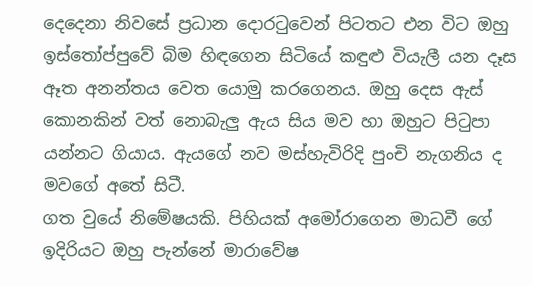දෙදෙනා නිවසේ ප්‍රධාන දොරටුවෙන් පිටතට එන විට ඔහු ඉස්තෝප්පුවේ බිම හිඳගෙන සිටියේ කඳුළු වියැලී යන දෑස ඈත අනන්තය වෙත යොමු කරගෙනය. ඔහු දෙස ඇස් කොනකින් වත් නොබැලු ඇය සිය මව හා ඔහුට පිටුපා යන්නට ගියාය. ඇයගේ නව මස්හැවිරිදි පුංචි නැගනිය ද මවගේ අතේ සිටී.
ගත වුයේ නිමේෂයකි. පිහියක් අමෝරාගෙන මාධවී ගේ ඉදිරියට ඔහු පැන්නේ මාරාවේෂ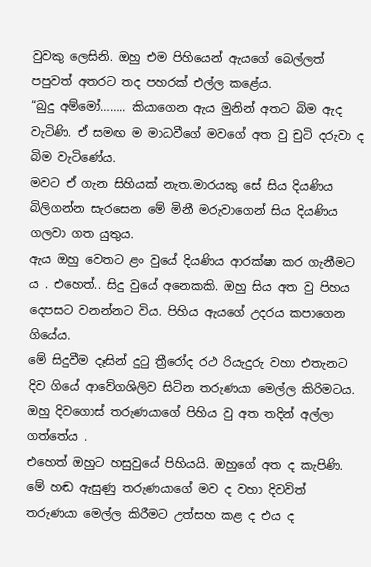වුවකු ලෙසිනි. ඔහු එම පිහියෙන් ඇයගේ බෙල්ලත් පපුවත් අතරට තද පහරක් එල්ල කළේය.
“බුදු අම්මෝ…….. කියාගෙන ඇය මුනින් අතට බිම ඇද වැටිණි. ඒ සමඟ ම මාධවීගේ මවගේ අත වු චුටි දරුවා ද බිම වැටිණේය.
මවට ඒ ගැන සිහියක් නැත.මාරයකු සේ සිය දියණිය බිලිගන්න සැරසෙන මේ මිනී මරුවාගෙන් සිය දියණිය ගලවා ගත යුතුය.
ඇය ඔහු වෙතට ළං වුයේ දියණිය ආරක්ෂා කර ගැනීමට ය . එහෙත්.. සිදු වුයේ අනෙකකි. ඔහු සිය අත වු පිහය දෙපසට වනන්නට විය. පිහිය ඇයගේ උදරය කපාගෙන ගියේය.
මේ සිදුවීම දෑසින් දුටු ත්‍රීරෝද රථ රියැදුරු වහා එතැනට දිව ගියේ ආවේගශිලිව සිටින තරුණයා මෙල්ල කිරිමටය.
ඔහු දිවගොස් තරුණයාගේ පිහිය වු අත තදින් අල්ලා ගත්තේය .
එහෙත් ඔහුට හසුවුයේ පිහියයි. ඔහුගේ අත ද කැපිණි. මේ හඬ ඇසුණු තරුණයාගේ මව ද වහා දිවවිත් තරුණයා මෙල්ල කිරීමට උත්සහ කළ ද එය ද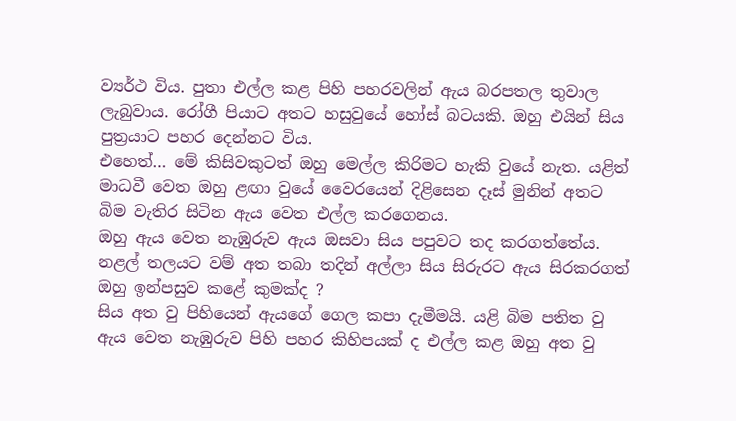ව්‍යර්ථ විය. පුතා එල්ල කළ පිහි පහරවලින් ඇය බරපතල තුවාල ලැබුවාය. රෝගී පියාට අතට හසුවුයේ හෝස් බටයකි. ඔහු එයින් සිය පුත්‍රයාට පහර දෙන්නට විය.
එහෙත්… මේ කිසිවකුටත් ඔහු මෙල්ල කිරිමට හැකි වුයේ නැත. යළිත් මාධවී වෙත ඔහු ළඟා වුයේ වෛරයෙන් දිළිසෙන දෑස් මුනින් අතට බිම වැතිර සිටින ඇය වෙත එල්ල කරගෙනය.
ඔහු ඇය වෙත නැඹුරුව ඇය ඔසවා සිය පපුවට තද කරගත්තේය. නළල් තලයට වම් අත තබා තදින් අල්ලා සිය සිරුරට ඇය සිරකරගත් ඔහු ඉන්පසුව කළේ කුමක්ද ?
සිය අත වු පිහියෙන් ඇයගේ ගෙල කපා දැමීමයි. යළි බිම පතිත වු ඇය වෙත නැඹුරුව පිහි පහර කිහිපයක් ද එල්ල කළ ඔහු අත වු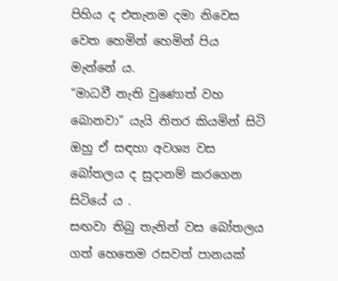පිහිය ද එතැනම දමා නිවෙස වෙත හෙමින් හෙමින් පිය මැන්නේ ය.
“මාධවී නැති වුණොත් වහ බොනවා” යැයි නිතර කියමින් සිටි ඔහු ඒ සඳහා අවශ්‍ය වස බෝතලය ද සුදානම් කරගෙන සිටියේ ය .
සඟවා තිබු තැනින් වස බෝතලය ගත් හෙතෙම රසවත් පානයක්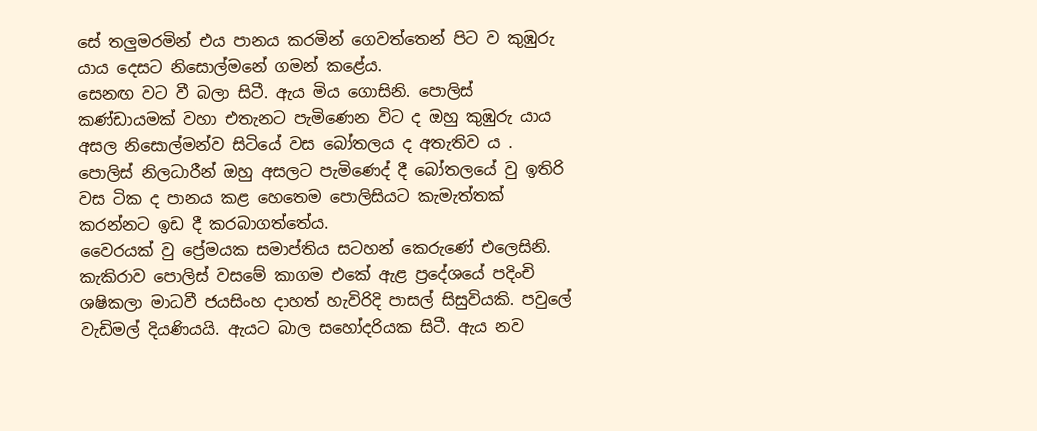සේ තලුමරමින් එය පානය කරමින් ගෙවත්තෙන් පිට ව කුඹුරු යාය දෙසට නිසොල්මනේ ගමන් කළේය.
සෙනඟ වට වී බලා සිටී. ඇය මිය ගොසිනි. පොලිස් කණ්ඩායමක් වහා එතැනට පැමිණෙන විට ද ඔහු කුඹුරු යාය අසල නිසොල්මන්ව සිටියේ වස බෝතලය ද අතැතිව ය .
පොලිස් නිලධාරීන් ඔහු අසලට පැමිණෙද් දී බෝතලයේ වු ඉතිරි වස ටික ද පානය කළ හෙතෙම පොලිසියට කැමැත්තක් කරන්නට ඉඩ දී කරබාගත්තේය.
වෛරයක් වු ප්‍රේමයක සමාප්තිය සටහන් කෙරුණේ එලෙසිනි.
කැකිරාව පොලිස් වසමේ කාගම එකේ ඇළ ප්‍රදේශයේ පදිංචි ශෂිකලා මාධවී ජයසිංහ දාහත් හැවිරිදි පාසල් සිසුවියකි. පවුලේ වැඩිමල් දියණියයි. ඇයට බාල සහෝදරියක සිටී. ඇය නව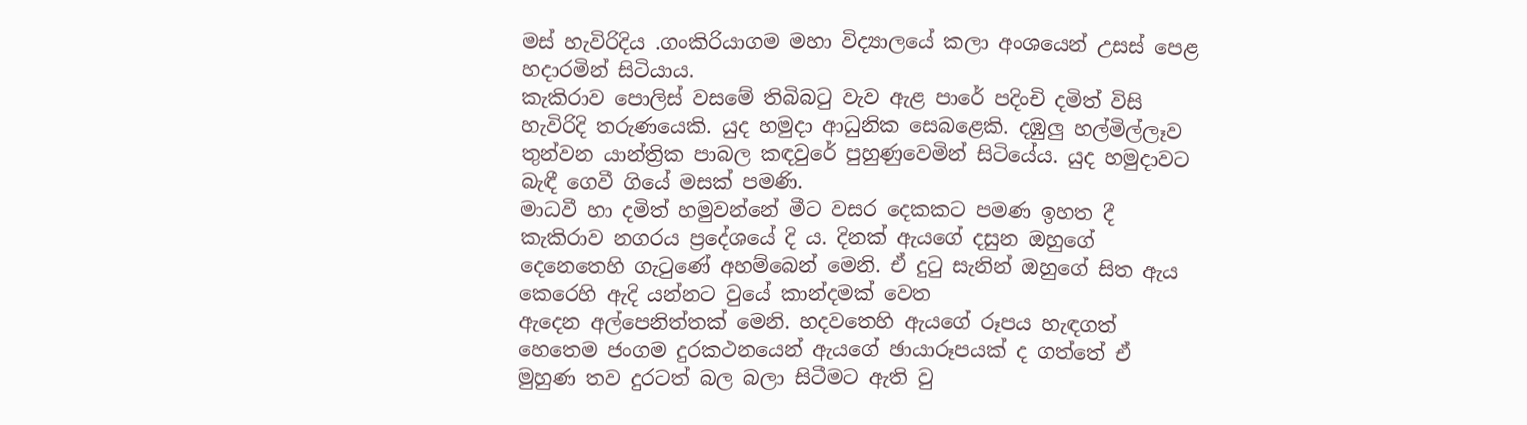මස් හැවිරිදිය .ගංකිරියාගම මහා විද්‍යාලයේ කලා අංශයෙන් උසස් පෙළ හදාරමින් සිටියාය.
කැකිරාව පොලිස් වසමේ තිබිබටු වැව ඇළ පාරේ පදිංචි දමිත් විසි හැවිරිදි තරුණයෙකි. යුද හමුදා ආධුනික සෙබළෙකි. දඹුලු හල්මිල්ලෑව තුන්වන යාන්ත්‍රික පාබල කඳවුරේ පුහුණුවෙමින් සිටියේය. යුද හමුදාවට බැඳී ගෙවී ගියේ මසක් පමණි.
මාධවී හා දමිත් හමුවන්නේ මීට වසර දෙකකට පමණ ඉහත දී කැකිරාව නගරය ප්‍රදේශයේ දි ය. දිනක් ඇයගේ දසුන ඔහුගේ දෙනෙතෙහි ගැටුණේ අහම්බෙන් මෙනි. ඒ දුටු සැනින් ඔහුගේ සිත ඇය කෙරෙහි ඇදි යන්නට වුයේ කාන්දමක් වෙත
ඇදෙන අල්පෙනිත්තක් මෙනි. හදවතෙහි ඇයගේ රූපය හැඳගත් හෙතෙම ජංගම දුරකථනයෙන් ඇයගේ ඡායාරූපයක් ද ගත්තේ ඒ මුහුණ තව දුරටත් බල බලා සිටීමට ඇති වු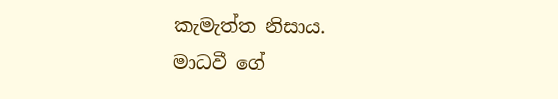කැමැත්ත නිසාය.
මාධවී ගේ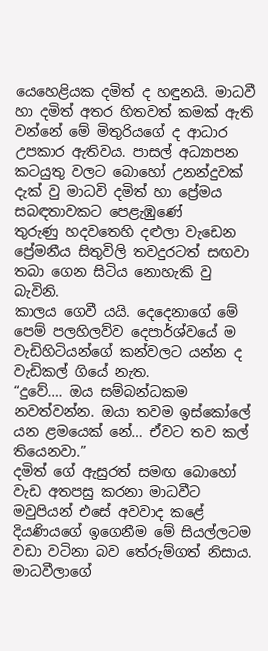යෙහෙළියක දමිත් ද හඳුනයි. මාධවී හා දමිත් අතර හිතවත් කමක් ඇති වන්නේ මේ මිතුරියගේ ද ආධාර උපකාර ඇතිවය. පාසල් අධ්‍යාපන කටයුතු වලට බොහෝ උනන්දුවක් දැක් වු මාධවි දමිත් හා ප්‍රේමය සබඳතාවකට පෙළැඹුණේ
තුරුණු හදවතෙහි දළුලා වැඩෙන ප්‍රේමනීය සිතුවිලි තවදුරටත් සඟවා තබා ගෙන සිටිය නොහැකි වු බැවිනි.
කාලය ගෙවී යයි. දෙදෙනාගේ මේ පෙම් පලහිලව්ව දෙපාර්ශ්වයේ ම වැඩිහිටියන්ගේ කන්වලට යන්න ද වැඩිකල් ගියේ නැත.
“දුවේ…. ඔය සම්බන්ධකම නවත්වන්න. ඔයා තවම ඉස්කෝලේ යන ළමයෙක් නේ… ඒවට තව කල් තියෙනවා.”
දමිත් ගේ ඇසුරත් සමඟ බොහෝ වැඩ අතපසු කරනා මාධවීට මවුපියන් එසේ අවවාද කළේ දියණියගේ ඉගෙනීම මේ සියල්ලටම වඩා වටිනා බව තේරුම්ගත් නිසාය. මාධවීලාගේ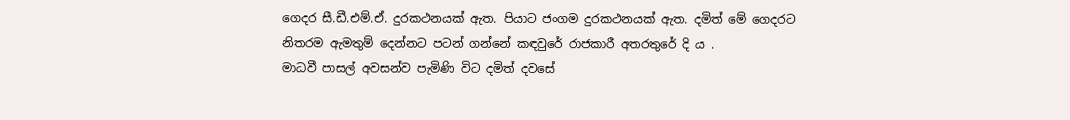ගෙදර සී.ඩී.එම්.ඒ. දුරකථනයක් ඇත. පියාට ජංගම දුරකථනයක් ඇත. දමිත් මේ ගෙදරට නිතරම ඇමතුම් දෙන්නට පටන් ගන්නේ කඳවුරේ රාජකාරී අතරතුරේ දි ය .
මාධවී පාසල් අවසන්ව පැමිණි විට දමිත් දවසේ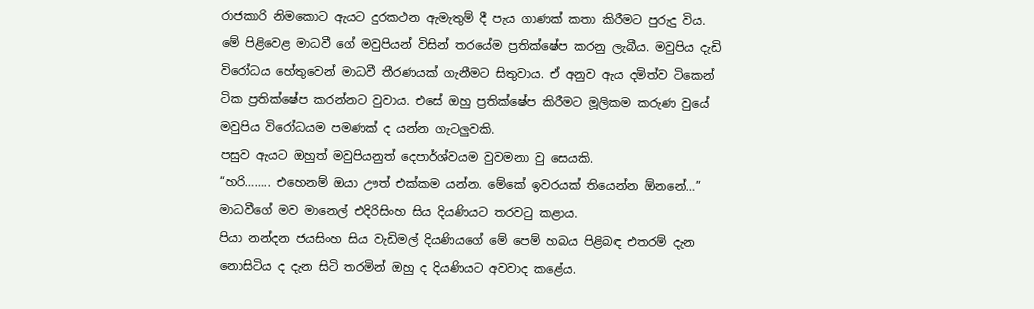රාජකාරි නිමකොට ඇයට දුරකථන ඇමැතුම් දී පැය ගාණක් කතා කිරීමට පුරුදු විය.
මේ පිළිවෙළ මාධවී ගේ මවුපියන් විසින් තරයේම ප්‍රතික්ෂේප කරනු ලැබීය. මවුපිය දැඩි විරෝධය හේතුවෙන් මාධවී තීරණයක් ගැනීමට සිතුවාය. ඒ අනුව ඇය දමිත්ව ටිකෙන් ටික ප්‍රතික්ෂේප කරන්නට වුවාය. එසේ ඔහු ප්‍රතික්ෂේප කිරීමට මූලිකම කරුණ වුයේ මවුපිය විරෝධයම පමණක් ද යන්න ගැටලුවකි.
පසුව ඇයට ඔහුත් මවුපියනුත් දෙපාර්ශ්වයම වුවමනා වු සෙයකි.
“හරි…….. එහෙනම් ඔයා ඌත් එක්කම යන්න. මේකේ ඉවරයක් තියෙන්න ඕනනේ…” මාධවීගේ මව මානෙල් එදිරිසිංහ සිය දියණියට තරවටු කළාය.
පියා නන්දන ජයසිංහ සිය වැඩිමල් දියණියගේ මේ පෙම් හබය පිළිබඳ එතරම් දැන නොසිටිය ද දැන සිටි තරමින් ඔහු ද දියණියට අවවාද කළේය.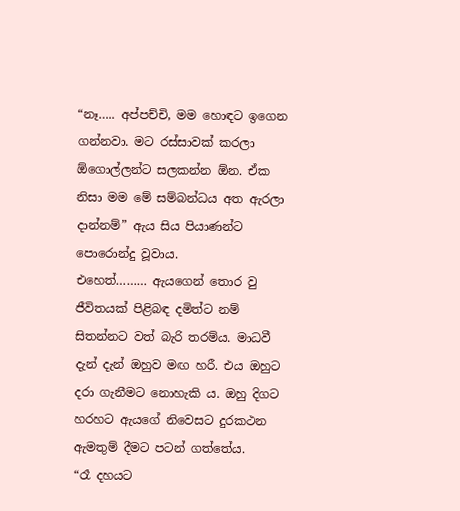“නෑ….. අප්පච්චි, මම හොඳට ඉගෙන ගන්නවා. මට රස්සාවක් කරලා ඕගොල්ලන්ට සලකන්න ඕන. ඒක නිසා මම මේ සම්බන්ධය අත ඇරලා දාන්නම්” ඇය සිය පියාණන්ට පොරොන්දු වූවාය.
එහෙත්……… ඇයගෙන් තොර වු ජීවිතයක් පිළිබඳ දමිත්ට නම් සිතන්නට වත් බැරි තරම්ය. මාධවී දැන් දැන් ඔහුව මඟ හරී. එය ඔහුට දරා ගැනීමට නොහැකි ය. ඔහු දිගට හරහට ඇයගේ නිවෙසට දුරකථන ඇමතුම් දීමට පටන් ගත්තේය.
“රෑ දහයට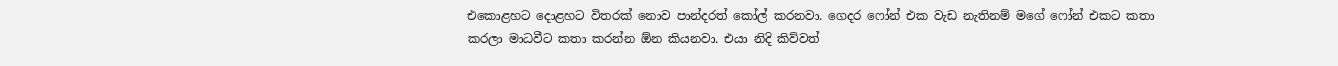එකොළහට දොළහට විතරක් නොව පාන්දරත් කෝල් කරනවා. ගෙදර ෆෝන් එක වැඩ නැතිනම් මගේ ෆෝන් එකට කතා කරලා මාධවීට කතා කරන්න ඕන කියනවා. එයා නිදි කිව්වත්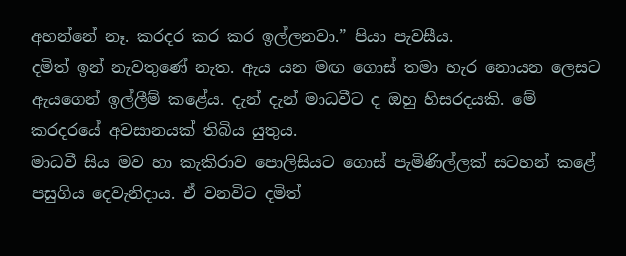අහන්නේ නෑ. කරදර කර කර ඉල්ලනවා.” පියා පැවසීය.
දමිත් ඉන් නැවතුණේ නැත. ඇය යන මඟ ගොස් තමා හැර නොයන ලෙසට ඇයගෙන් ඉල්ලීම් කළේය. දැන් දැන් මාධවීට ද ඔහු හිසරදයකි. මේ කරදරයේ අවසානයක් තිබිය යුතුය.
මාධවී සිය මව හා කැකිරාව පොලිසියට ගොස් පැමිණිල්ලක් සටහන් කළේ පසුගිය දෙවැනිදාය. ඒ වනවිට දමිත්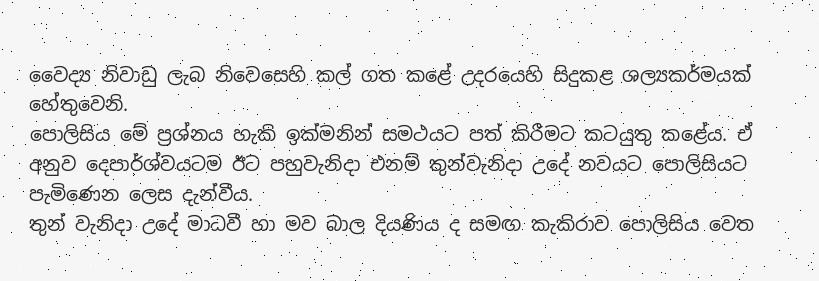වෛද්‍ය නිවාඩු ලැබ නිවෙසෙහි කල් ගත කළේ උදරයෙහි සිදුකළ ශල්‍යකර්මයක් හේතුවෙනි.
පොලිසිය මේ ප්‍රශ්නය හැකි ඉක්මනින් සමථයට පත් කිරීමට කටයුතු කළේය. ඒ අනුව දෙපාර්ශ්වයටම ඊට පහුවැනිදා එනම් තුන්වැනිදා උදේ නවයට පොලිසියට පැමිණෙන ලෙස දැන්වීය.
තුන් වැනිදා උදේ මාධවී හා මව බාල දියණිය ද සමඟ කැකිරාව පොලිසිය වෙත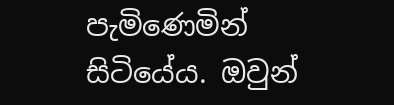පැමිණෙමින් සිටියේය. ඔවුන්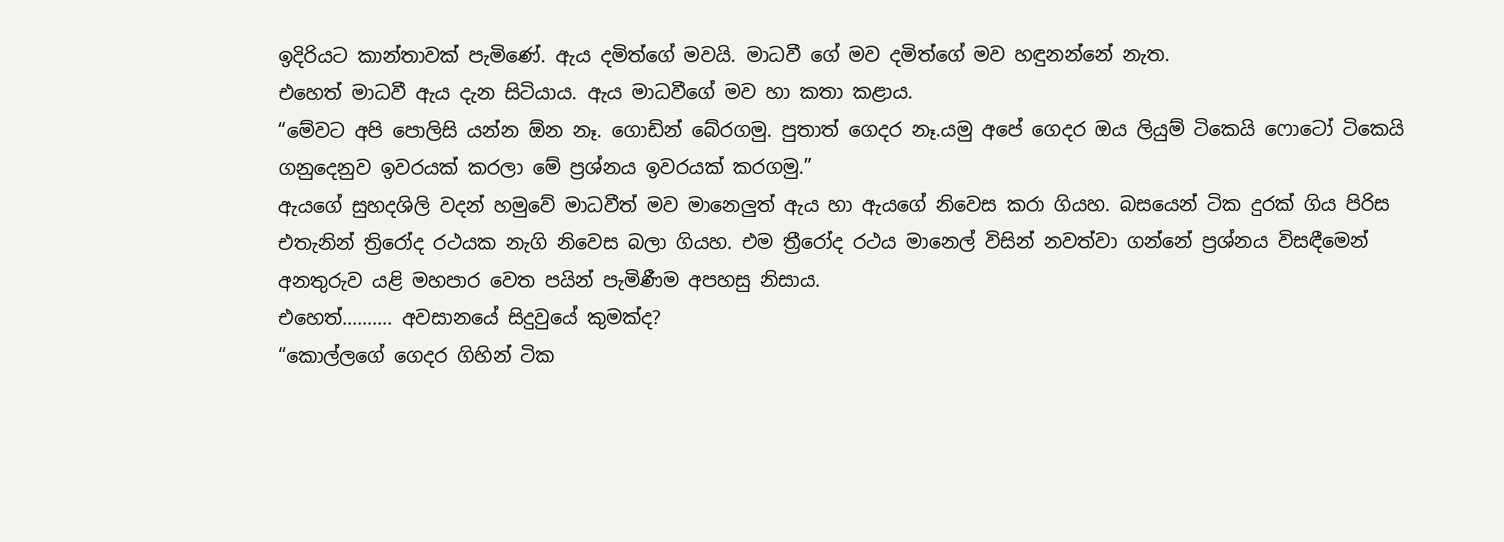ඉදිරියට කාන්තාවක් පැමිණේ. ඇය දමිත්ගේ මවයි. මාධවී ගේ මව දමිත්ගේ මව හඳුනන්නේ නැත.
එහෙත් මාධවී ඇය දැන සිටියාය. ඇය මාධවීගේ මව හා කතා කළාය.
“මේවට අපි පොලිසි යන්න ඕන නෑ. ගොඩින් බේරගමු. පුතාත් ගෙදර නෑ.යමු අපේ ගෙදර ඔය ලියුම් ටිකෙයි ෆොටෝ ටිකෙයි ගනුදෙනුව ඉවරයක් කරලා මේ ප්‍රශ්නය ඉවරයක් කරගමු.”
ඇයගේ සුහදශිලි වදන් හමුවේ මාධවීත් මව මානෙලුත් ඇය හා ඇයගේ නිවෙස කරා ගියහ. බසයෙන් ටික දුරක් ගිය පිරිස එතැනින් ත්‍රිරෝද රථයක නැගි නිවෙස බලා ගියහ. එම ත්‍රීරෝද රථය මානෙල් විසින් නවත්වා ගන්නේ ප්‍රශ්නය විසඳීමෙන් අනතුරුව යළි මහපාර වෙත පයින් පැමිණීම අපහසු නිසාය.
එහෙත්………. අවසානයේ සිදුවුයේ කුමක්ද?
“කොල්ලගේ ගෙදර ගිහින් ටික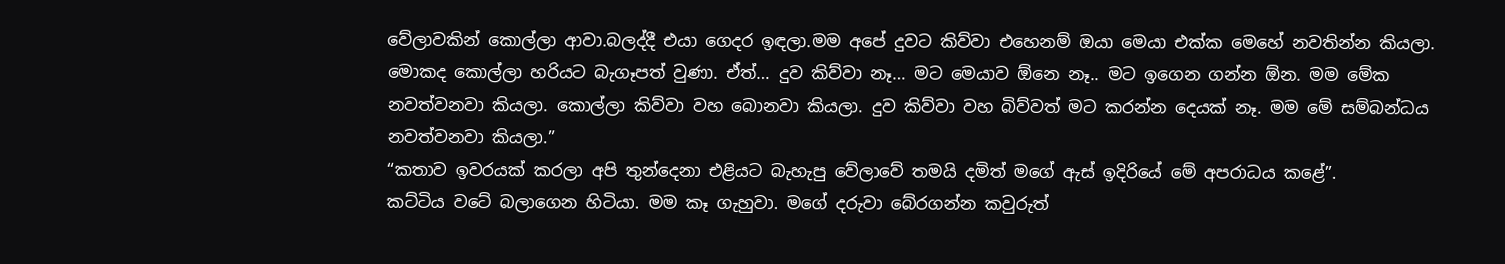වේලාවකින් කොල්ලා ආවා.බලද්දී එයා ගෙදර ඉඳලා.මම අපේ දුවට කිව්වා එහෙනම් ඔයා මෙයා එක්ක මෙහේ නවතින්න කියලා. මොකද කොල්ලා හරියට බැගෑපත් වුණා. ඒත්… දුව කිව්වා නෑ… මට මෙයාව ඕනෙ නෑ.. මට ඉගෙන ගන්න ඕන. මම මේක නවත්වනවා කියලා. කොල්ලා කිව්වා වහ බොනවා කියලා. දුව කිව්වා වහ බිව්වත් මට කරන්න දෙයක් නෑ. මම මේ සම්බන්ධය නවත්වනවා කියලා.”
“කතාව ඉවරයක් කරලා අපි තුන්දෙනා එළියට බැහැපු වේලාවේ තමයි දමිත් මගේ ඇස් ඉදිරියේ මේ අපරාධය කළේ”.
කට්ටිය වටේ බලාගෙන හිටියා. මම කෑ ගැහුවා. මගේ දරුවා බේරගන්න කවුරුත්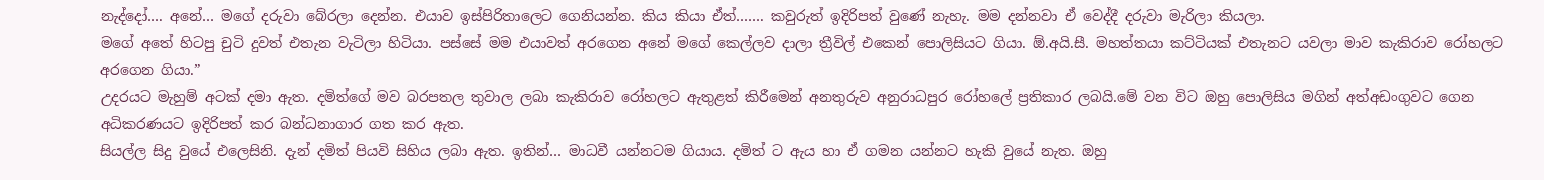නැද්දෝ…. අනේ… මගේ දරුවා බේරලා දෙන්න. එයාව ඉස්පිරිතාලෙට ගෙනියන්න. කිය කියා ඒත්……. කවුරුත් ඉදිරිපත් වුණේ නැහැ. මම දන්නවා ඒ වෙද්දී දරුවා මැරිලා කියලා.
මගේ අතේ හිටපු චුටි දුවත් එතැන වැටිලා හිටියා. පස්සේ මම එයාවත් අරගෙන අනේ මගේ කෙල්ලව දාලා ත්‍රීවිල් එකෙන් පොලිසියට ගියා. ඕ.අයි.සී. මහත්තයා කට්ටියක් එතැනට යවලා මාව කැකිරාව රෝහලට අරගෙන ගියා.”
උදරයට මැහුම් අටක් දමා ඇත. දමිත්ගේ මව බරපතල තුවාල ලබා කැකිරාව රෝහලට ඇතුළත් කිරීමෙන් අනතුරුව අනුරාධපුර රෝහලේ ප්‍රතිකාර ලබයි.මේ වන විට ඔහු පොලිසිය මගින් අත්අඩංගුවට ගෙන අධිකරණයට ඉදිරිපත් කර බන්ධනාගාර ගත කර ඇත.
සියල්ල සිදු වුයේ එලෙසිනි. දැන් දමිත් පියවි සිහිය ලබා ඇත. ඉතින්… මාධවී යන්නටම ගියාය. දමිත් ට ඇය හා ඒ ගමන යන්නට හැකි වුයේ නැත. ඔහු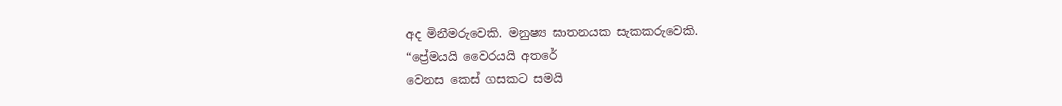අද මිනීමරුවෙකි. මනුෂ්‍ය ඝාතනයක සැකකරුවෙකි.
“ප්‍රේමයයි වෛරයයි අතරේ
වෙනස කෙස් ගසකට සමයි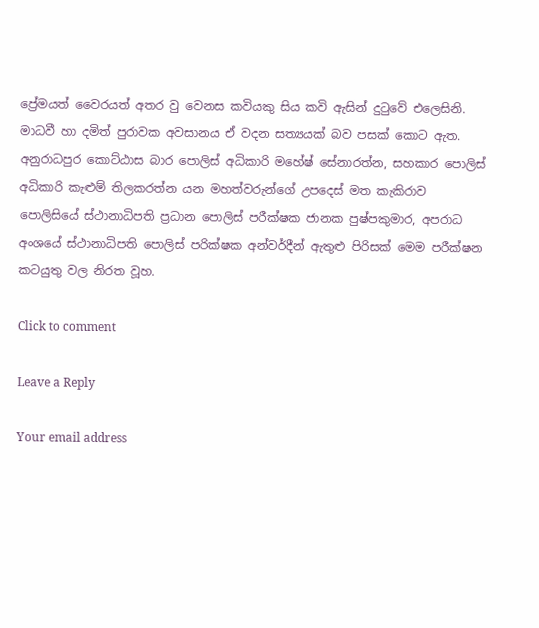ප්‍රේමයත් වෛරයත් අතර වු වෙනස කවියකු සිය කවි ඇසින් දුටුවේ එලෙසිනි. මාධවී හා දමිත් පුරාවක අවසානය ඒ වදන සත්‍යයක් බව පසක් කොට ඇත.
අනුරාධපුර කොට්ඨාස බාර පොලිස් අධිකාරි මහේෂ් සේනාරත්න, සහකාර පොලිස් අධිකාරි කැළුම් තිලකරත්න යන මහත්වරුන්ගේ උපදෙස් මත කැකිරාව පොලිසියේ ස්ථානාධිපති ප්‍රධාන පොලිස් පරීක්ෂක ජානක පුෂ්පකුමාර, අපරාධ අංශයේ ස්ථානාධිපති පොලිස් පරික්ෂක අන්වර්දීන් ඇතුළු පිරිසක් මෙම පරීක්ෂන කටයුතු වල නිරත වූහ.

Click to comment

Leave a Reply

Your email address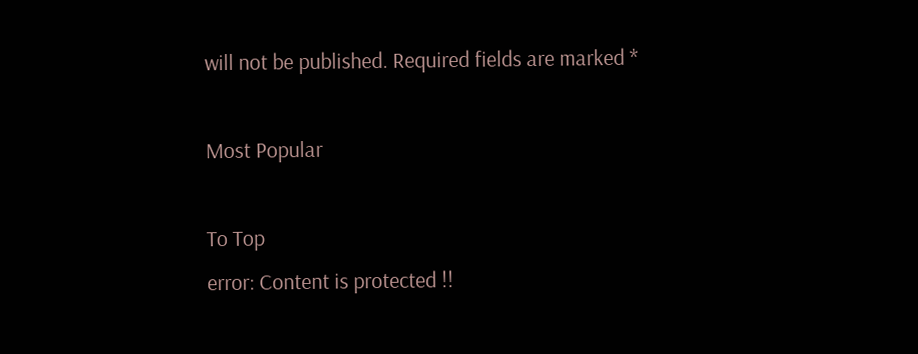will not be published. Required fields are marked *

Most Popular

To Top
error: Content is protected !!